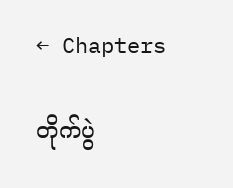← Chapters

တိုက်ပွဲ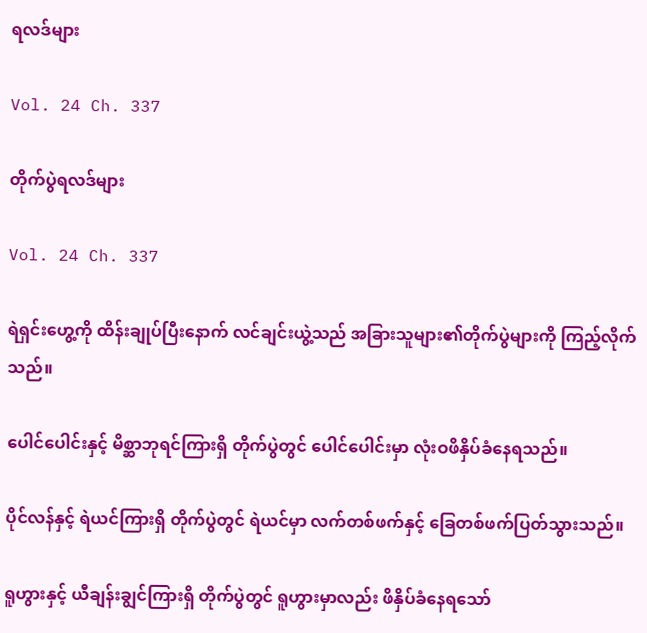ရလဒ်များ

Vol. 24 Ch. 337

တိုက်ပွဲရလဒ်များ

Vol. 24 Ch. 337

ရဲရှင်းဟွေ့ကို ထိန်းချုပ်ပြီးနောက် လင်ချင်းယွဲ့သည် အခြားသူများ၏တိုက်ပွဲများကို ကြည့်လိုက်သည်။

ပေါင်ပေါင်းနှင့် မိစ္ဆာဘုရင်ကြားရှိ တိုက်ပွဲတွင် ပေါင်ပေါင်းမှာ လုံးဝဖိနှိပ်ခံနေရသည်။

ပိုင်လန်နှင့် ရဲယင်ကြားရှိ တိုက်ပွဲတွင် ရဲယင်မှာ လက်တစ်ဖက်နှင့် ခြေတစ်ဖက်ပြတ်သွားသည်။

ရူဟွားနှင့် ယီချန်းချွင်ကြားရှိ တိုက်ပွဲတွင် ရူဟွားမှာလည်း ဖိနှိပ်ခံနေရသော်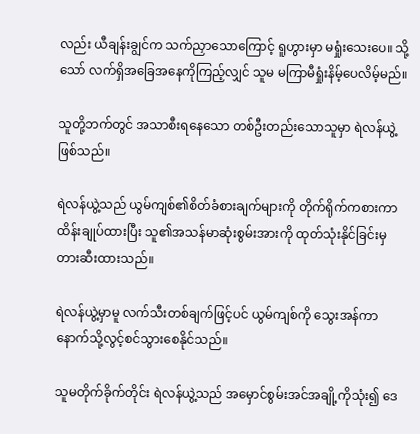လည်း ယီချန်းချွင်က သက်ညှာသောကြောင့် ရူဟွားမှာ မရှုံးသေးပေ။ သို့သော် လက်ရှိအခြေအနေကိုကြည့်လျှင် သူမ မကြာမီရှုံးနိမ့်ပေလိမ့်မည်။

သူတို့ဘက်တွင် အသာစီးရနေသော တစ်ဦးတည်းသောသူမှာ ရဲလန်ယွဲ့ဖြစ်သည်။

ရဲလန်ယွဲ့သည် ယွမ်ကျစ်၏စိတ်ခံစားချက်များကို တိုက်ရိုက်ကစားကာ ထိန်းချုပ်ထားပြီး သူ၏အသန်မာဆုံးစွမ်းအားကို ထုတ်သုံးနိုင်ခြင်းမှ တားဆီးထားသည်။

ရဲလန်ယွဲ့မှာမူ လက်သီးတစ်ချက်ဖြင့်ပင် ယွမ်ကျစ်ကို သွေးအန်ကာ နောက်သို့လွင့်စင်သွားစေနိုင်သည်။

သူမတိုက်ခိုက်တိုင်း ရဲလန်ယွဲ့သည် အမှောင်စွမ်းအင်အချို့ကိုသုံး၍ ဒေ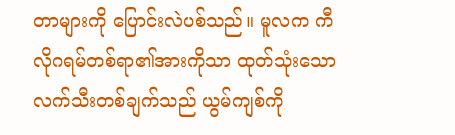တာများကို ပြောင်းလဲပစ်သည်။ မူလက ကီလိုဂရမ်တစ်ရာ၏အားကိုသာ ထုတ်သုံးသောလက်သီးတစ်ချက်သည် ယွမ်ကျစ်ကို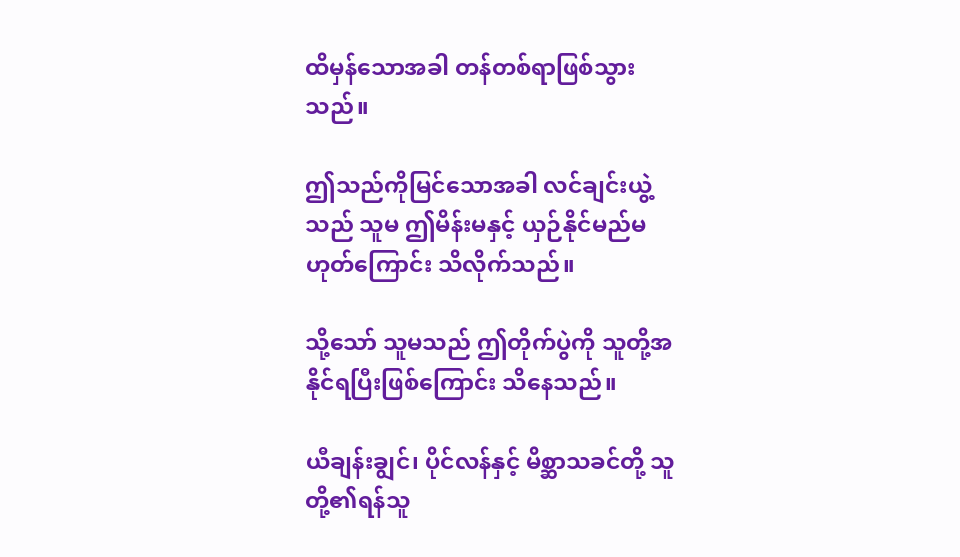ထိမှန်သောအခါ တန်တစ်ရာဖြစ်သွားသည်။

ဤသည်ကိုမြင်သောအခါ လင်ချင်းယွဲ့သည် သူမ ဤမိန်းမနှင့် ယှဉ်နိုင်မည်မဟုတ်ကြောင်း သိလိုက်သည်။

သို့သော် သူမသည် ဤတိုက်ပွဲကို သူတို့အနိုင်ရပြီးဖြစ်ကြောင်း သိနေသည်။

ယီချန်းချွင်၊ ပိုင်လန်နှင့် မိစ္ဆာသခင်တို့ သူတို့၏ရန်သူ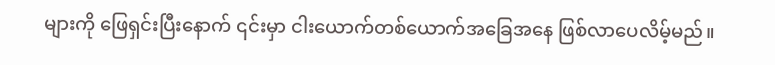များကို ဖြေရှင်းပြီးနောက် ၎င်းမှာ ငါးယောက်တစ်ယောက်အခြေအနေ ဖြစ်လာပေလိမ့်မည်။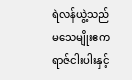ရဲလန်ယွဲ့သည် မသေမျိုးဧကရာဇ်ငါးပါးနှင့်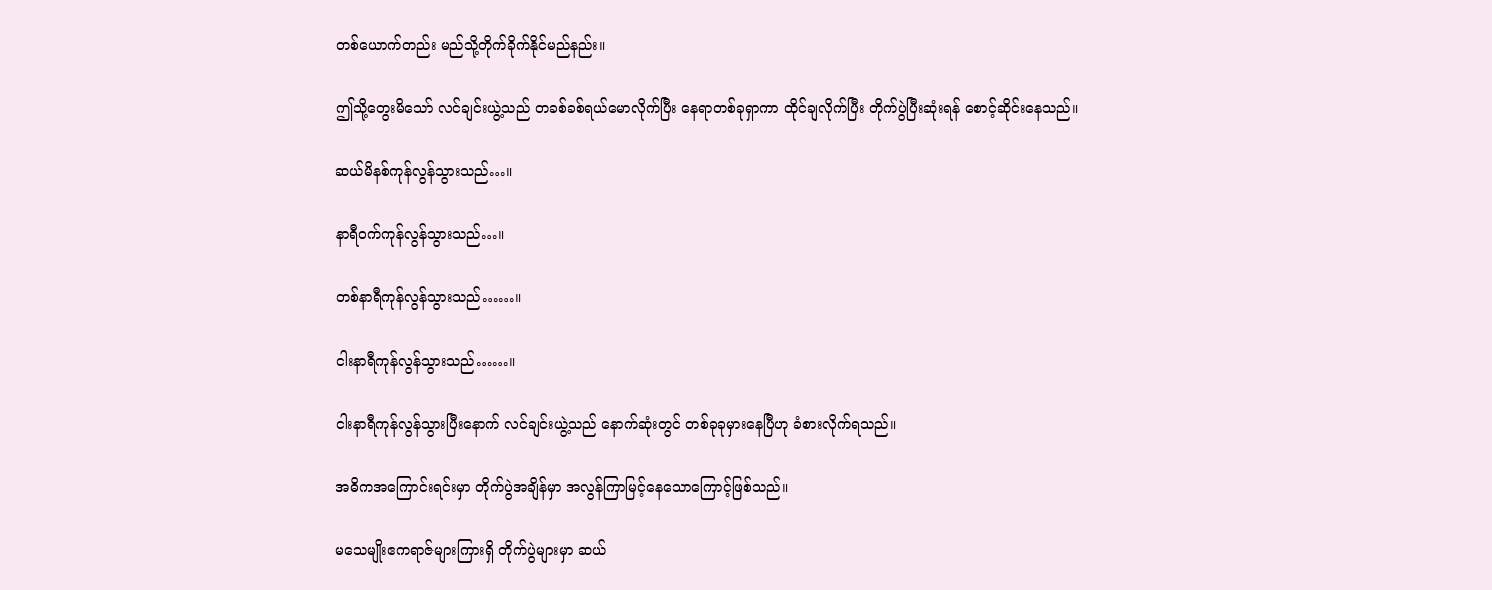တစ်ယောက်တည်း မည်သို့တိုက်ခိုက်နိုင်မည်နည်း။

ဤသို့တွေးမိသော် လင်ချင်းယွဲ့သည် တခစ်ခစ်ရယ်မောလိုက်ပြီး နေရာတစ်ခုရှာကာ ထိုင်ချလိုက်ပြီး တိုက်ပွဲပြီးဆုံးရန် စောင့်ဆိုင်းနေသည်။

ဆယ်မိနစ်ကုန်လွန်သွားသည်…။

နာရီဝက်ကုန်လွန်သွားသည်…။

တစ်နာရီကုန်လွန်သွားသည်……။

ငါးနာရီကုန်လွန်သွားသည်……။

ငါးနာရီကုန်လွန်သွားပြီးနောက် လင်ချင်းယွဲ့သည် နောက်ဆုံးတွင် တစ်ခုခုမှားနေပြီဟု ခံစားလိုက်ရသည်။

အဓိကအကြောင်းရင်းမှာ တိုက်ပွဲအချိန်မှာ အလွန်ကြာမြင့်နေသောကြောင့်ဖြစ်သည်။

မသေမျိုးဧကရာဇ်များကြားရှိ တိုက်ပွဲများမှာ ဆယ်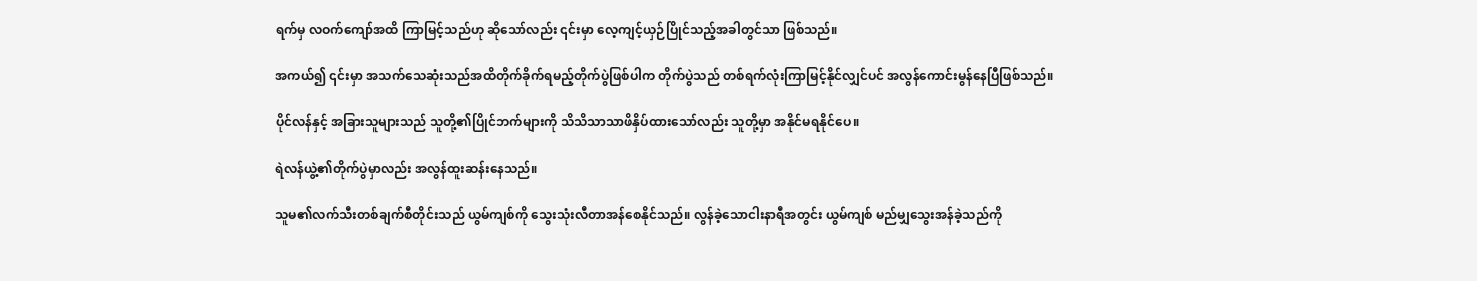ရက်မှ လဝက်ကျော်အထိ ကြာမြင့်သည်ဟု ဆိုသော်လည်း ၎င်းမှာ လေ့ကျင့်ယှဉ်ပြိုင်သည့်အခါတွင်သာ ဖြစ်သည်။

အကယ်၍ ၎င်းမှာ အသက်သေဆုံးသည်အထိတိုက်ခိုက်ရမည့်တိုက်ပွဲဖြစ်ပါက တိုက်ပွဲသည် တစ်ရက်လုံးကြာမြင့်နိုင်လျှင်ပင် အလွန်ကောင်းမွန်နေပြီဖြစ်သည်။

ပိုင်လန်နှင့် အခြားသူများသည် သူတို့၏ပြိုင်ဘက်များကို သိသိသာသာဖိနှိပ်ထားသော်လည်း သူတို့မှာ အနိုင်မရနိုင်ပေ။

ရဲလန်ယွဲ့၏တိုက်ပွဲမှာလည်း အလွန်ထူးဆန်းနေသည်။

သူမ၏လက်သီးတစ်ချက်စီတိုင်းသည် ယွမ်ကျစ်ကို သွေးသုံးလီတာအန်စေနိုင်သည်။ လွန်ခဲ့သောငါးနာရီအတွင်း ယွမ်ကျစ် မည်မျှသွေးအန်ခဲ့သည်ကို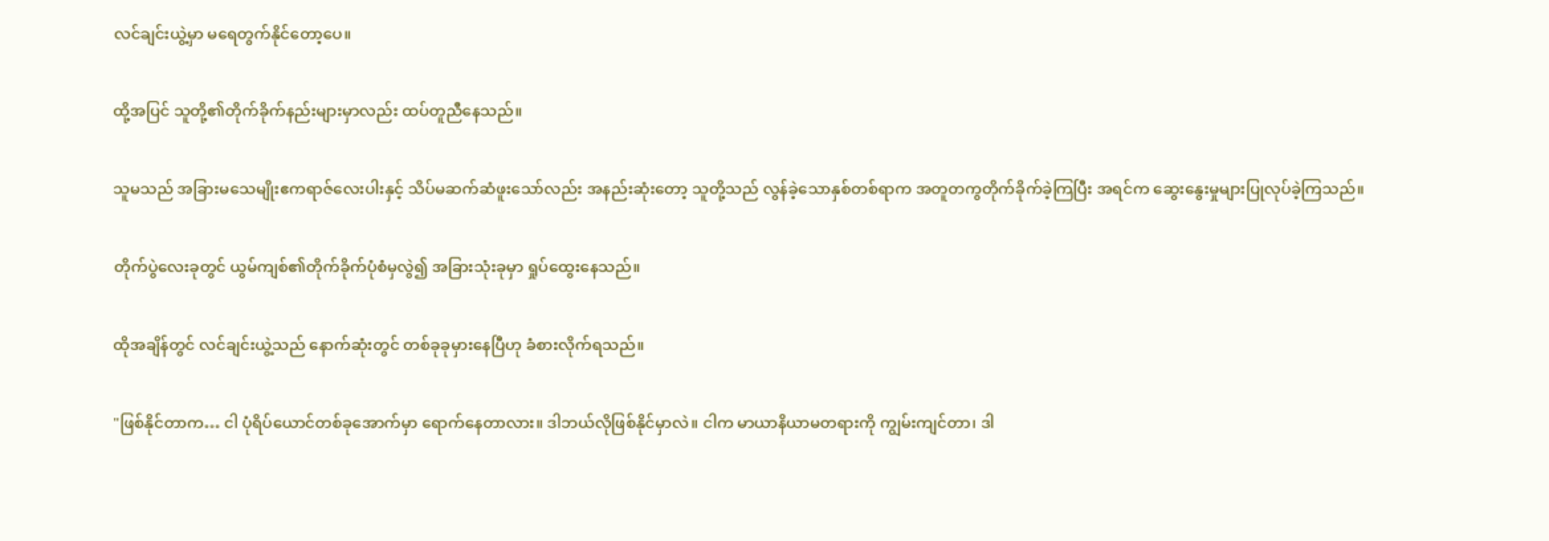လင်ချင်းယွဲ့မှာ မရေတွက်နိုင်တော့ပေ။

ထို့အပြင် သူတို့၏တိုက်ခိုက်နည်းများမှာလည်း ထပ်တူညီနေသည်။

သူမသည် အခြားမသေမျိုးဧကရာဇ်လေးပါးနှင့် သိပ်မဆက်ဆံဖူးသော်လည်း အနည်းဆုံးတော့ သူတို့သည် လွန်ခဲ့သောနှစ်တစ်ရာက အတူတကွတိုက်ခိုက်ခဲ့ကြပြီး အရင်က ဆွေးနွေးမှုများပြုလုပ်ခဲ့ကြသည်။

တိုက်ပွဲလေးခုတွင် ယွမ်ကျစ်၏တိုက်ခိုက်ပုံစံမှလွဲ၍ အခြားသုံးခုမှာ ရှုပ်ထွေးနေသည်။

ထိုအချိန်တွင် လင်ချင်းယွဲ့သည် နောက်ဆုံးတွင် တစ်ခုခုမှားနေပြီဟု ခံစားလိုက်ရသည်။

"ဖြစ်နိုင်တာက… ငါ ပုံရိပ်ယောင်တစ်ခုအောက်မှာ ရောက်နေတာလား။ ဒါဘယ်လိုဖြစ်နိုင်မှာလဲ။ ငါက မာယာနိယာမတရားကို ကျွမ်းကျင်တာ၊ ဒါ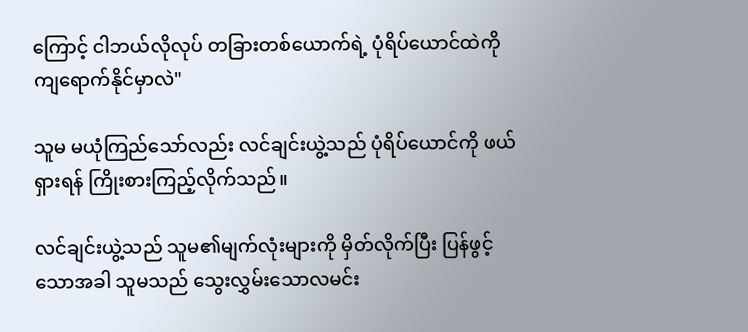ကြောင့် ငါဘယ်လိုလုပ် တခြားတစ်ယောက်ရဲ့ ပုံရိပ်ယောင်ထဲကို ကျရောက်နိုင်မှာလဲ"

သူမ မယုံကြည်သော်လည်း လင်ချင်းယွဲ့သည် ပုံရိပ်ယောင်ကို ဖယ်ရှားရန် ကြိုးစားကြည့်လိုက်သည်။

လင်ချင်းယွဲ့သည် သူမ၏မျက်လုံးများကို မှိတ်လိုက်ပြီး ပြန်ဖွင့်သောအခါ သူမသည် သွေးလွှမ်းသောလမင်း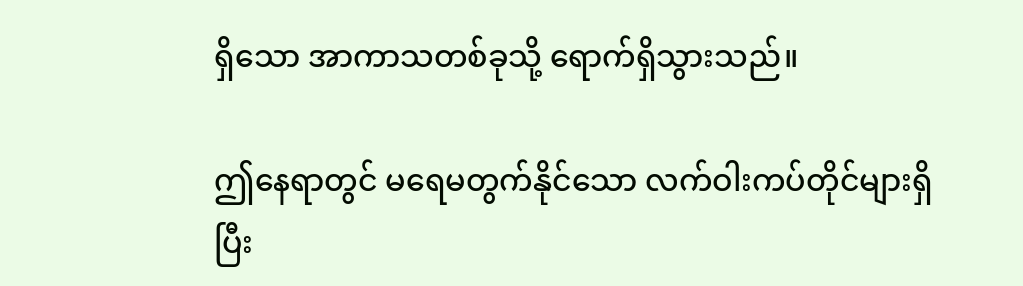ရှိသော အာကာသတစ်ခုသို့ ရောက်ရှိသွားသည်။

ဤနေရာတွင် မရေမတွက်နိုင်သော လက်ဝါးကပ်တိုင်များရှိပြီး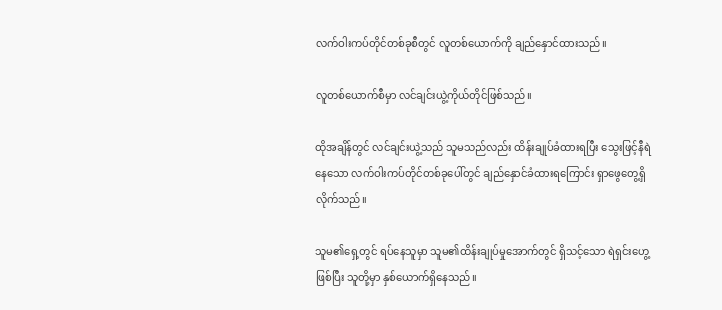လက်ဝါးကပ်တိုင်တစ်ခုစီတွင် လူတစ်ယောက်ကို ချည်နှောင်ထားသည်။

လူတစ်ယောက်စီမှာ လင်ချင်းယွဲ့ကိုယ်တိုင်ဖြစ်သည်။

ထိုအချိန်တွင် လင်ချင်းယွဲ့သည် သူမသည်လည်း ထိန်းချုပ်ခံထားရပြီး သွေးဖြင့်နီရဲနေသော လက်ဝါးကပ်တိုင်တစ်ခုပေါ်တွင် ချည်နှောင်ခံထားရကြောင်း ရှာဖွေတွေ့ရှိလိုက်သည်။

သူမ၏ရှေ့တွင် ရပ်နေသူမှာ သူမ၏ထိန်းချုပ်မှုအောက်တွင် ရှိသင့်သော ရဲရှင်းဟွေ့ဖြစ်ပြီး သူတို့မှာ နှစ်ယောက်ရှိနေသည်။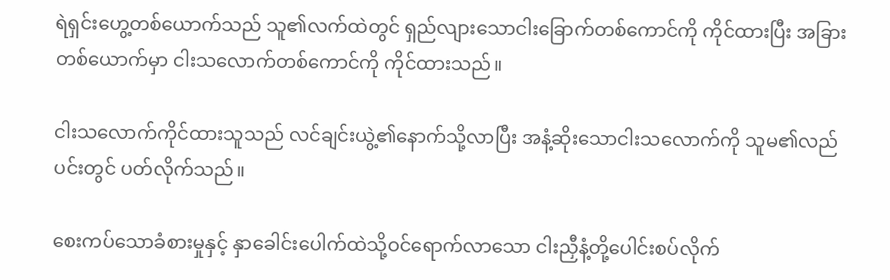ရဲရှင်းဟွေ့တစ်ယောက်သည် သူ၏လက်ထဲတွင် ရှည်လျားသောငါးခြောက်တစ်ကောင်ကို ကိုင်ထားပြီး အခြားတစ်ယောက်မှာ ငါးသလောက်တစ်ကောင်ကို ကိုင်ထားသည်။

ငါးသလောက်ကိုင်ထားသူသည် လင်ချင်းယွဲ့၏နောက်သို့လာပြီး အနံ့ဆိုးသောငါးသလောက်ကို သူမ၏လည်ပင်းတွင် ပတ်လိုက်သည်။

စေးကပ်သောခံစားမှုနှင့် နှာခေါင်းပေါက်ထဲသို့ဝင်ရောက်လာသော ငါးညှီနံ့တို့ပေါင်းစပ်လိုက်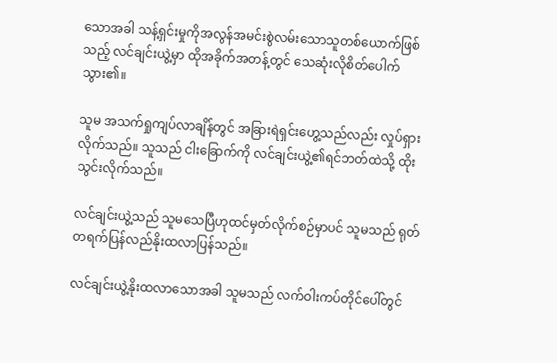သောအခါ သန့်ရှင်းမှုကိုအလွန်အမင်းစွဲလမ်းသောသူတစ်ယောက်ဖြစ်သည့် လင်ချင်းယွဲ့မှာ ထိုအခိုက်အတန့်တွင် သေဆုံးလိုစိတ်ပေါက်သွား၏။

သူမ အသက်ရှုကျပ်လာချိန်တွင် အခြားရဲရှင်းဟွေ့သည်လည်း လှုပ်ရှားလိုက်သည်။ သူသည် ငါးခြောက်ကို လင်ချင်းယွဲ့၏ရင်ဘတ်ထဲသို့ ထိုးသွင်းလိုက်သည်။

လင်ချင်းယွဲ့သည် သူမသေပြီဟုထင်မှတ်လိုက်စဉ်မှာပင် သူမသည် ရုတ်တရက်ပြန်လည်နိုးထလာပြန်သည်။

လင်ချင်းယွဲ့နိုးထလာသောအခါ သူမသည် လက်ဝါးကပ်တိုင်ပေါ်တွင်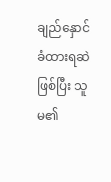ချည်နှောင်ခံထားရဆဲဖြစ်ပြီး သူမ၏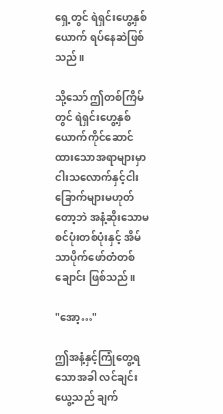ရှေ့တွင် ရဲရှင်းဟွေ့နှစ်ယောက် ရပ်နေဆဲဖြစ်သည်။

သို့သော် ဤတစ်ကြိမ်တွင် ရဲရှင်းဟွေ့နှစ်ယောက်ကိုင်ဆောင်ထားသောအရာများမှာ ငါးသလောက်နှင့်ငါးခြောက်များမဟုတ်တော့ဘဲ အနံ့ဆိုးသောမစင်ပုံးတစ်ပုံးနှင့် အိမ်သာပိုက်ဖော်တံတစ်ချောင်း ဖြစ်သည်။

"အော့…"

ဤအနံ့နှင့်ကြုံတွေ့ရသောအခါ လင်ချင်းယွေ့သည် ချက်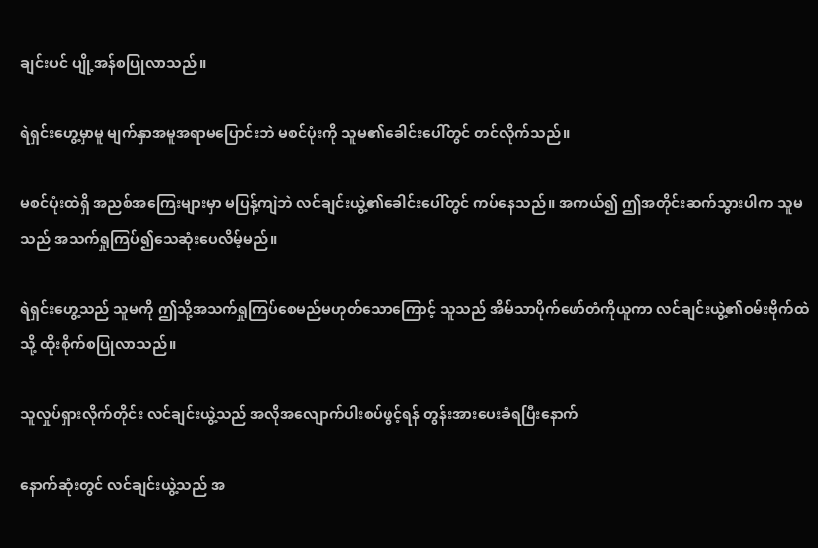ချင်းပင် ပျို့အန်စပြုလာသည်။

ရဲရှင်းဟွေ့မှာမူ မျက်နှာအမူအရာမပြောင်းဘဲ မစင်ပုံးကို သူမ၏ခေါင်းပေါ်တွင် တင်လိုက်သည်။

မစင်ပုံးထဲရှိ အညစ်အကြေးများမှာ မပြန့်ကျဲဘဲ လင်ချင်းယွဲ့၏ခေါင်းပေါ်တွင် ကပ်နေသည်။ အကယ်၍ ဤအတိုင်းဆက်သွားပါက သူမသည် အသက်ရှုကြပ်၍သေဆုံးပေလိမ့်မည်။

ရဲရှင်းဟွေ့သည် သူမကို ဤသို့အသက်ရှုကြပ်စေမည်မဟုတ်သောကြောင့် သူသည် အိမ်သာပိုက်ဖော်တံကိုယူကာ လင်ချင်းယွဲ့၏ဝမ်းဗိုက်ထဲသို့ ထိုးစိုက်စပြုလာသည်။

သူလှုပ်ရှားလိုက်တိုင်း လင်ချင်းယွဲ့သည် အလိုအလျောက်ပါးစပ်ဖွင့်ရန် တွန်းအားပေးခံရပြီးနောက်

နောက်ဆုံးတွင် လင်ချင်းယွဲ့သည် အ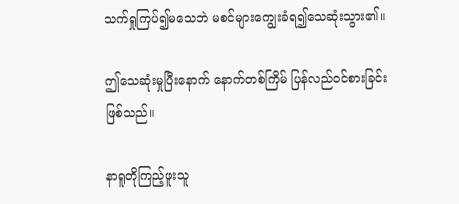သက်ရှုကြပ်၍မသေဘဲ မစင်များကျွေးခံရ၍သေဆုံးသွား၏။

ဤသေဆုံးမှုပြီးနောက် နောက်တစ်ကြိမ် ပြန်လည်ဝင်စားခြင်းဖြစ်သည်။

နာရူတိုကြည့်ဖူးသူ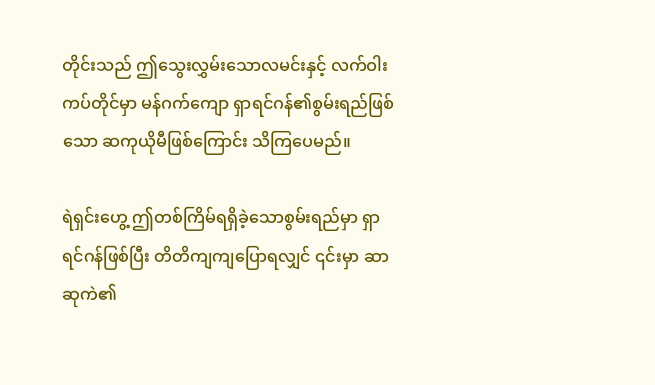တိုင်းသည် ဤသွေးလွှမ်းသောလမင်းနှင့် လက်ဝါးကပ်တိုင်မှာ မန်ဂက်ကျော ရှာရင်ဂန်၏စွမ်းရည်ဖြစ်သော ဆကုယိုမီဖြစ်ကြောင်း သိကြပေမည်။

ရဲရှင်းဟွေ့ ဤတစ်ကြိမ်ရရှိခဲ့သောစွမ်းရည်မှာ ရှာရင်ဂန်ဖြစ်ပြီး တိတိကျကျပြောရလျှင် ၎င်းမှာ ဆာဆုကဲ၏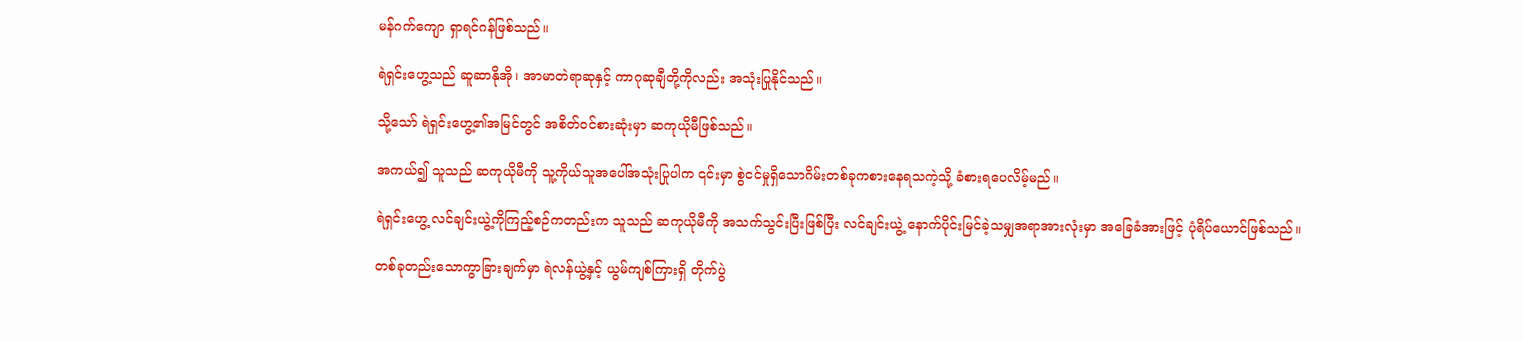မန်ဂက်ကျော ရှာရင်ဂန်ဖြစ်သည်။

ရဲရှင်းဟွေ့သည် ဆူဆာနိုအို၊ အာမာတဲရာဆုနှင့် ကာဂုဆုချီတို့ကိုလည်း အသုံးပြုနိုင်သည်။

သို့သော် ရဲရှင်းဟွေ့၏အမြင်တွင် အစိတ်ဝင်စားဆုံးမှာ ဆကုယိုမီဖြစ်သည်။

အကယ်၍ သူသည် ဆကုယိုမီကို သူ့ကိုယ်သူအပေါ်အသုံးပြုပါက ၎င်းမှာ စွဲငင်မှုရှိသောဂိမ်းတစ်ခုကစားနေရသကဲ့သို့ ခံစားရပေလိမ့်မည်။

ရဲရှင်းဟွေ့ လင်ချင်းယွဲ့ကိုကြည့်စဉ်ကတည်းက သူသည် ဆကုယိုမီကို အသက်သွင်းပြီးဖြစ်ပြီး လင်ချင်းယွဲ့ နောက်ပိုင်းမြင်ခဲ့သမျှအရာအားလုံးမှာ အခြေခံအားဖြင့် ပုံရိပ်ယောင်ဖြစ်သည်။

တစ်ခုတည်းသောကွာခြားချက်မှာ ရဲလန်ယွဲ့နှင့် ယွမ်ကျစ်ကြားရှိ တိုက်ပွဲ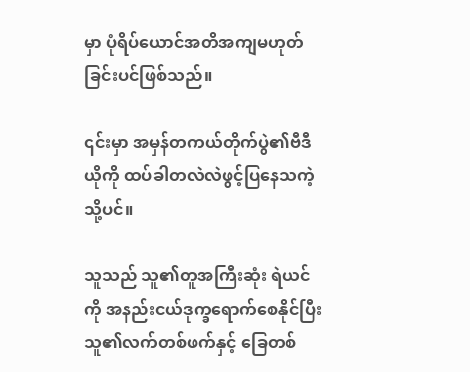မှာ ပုံရိပ်ယောင်အတိအကျမဟုတ်ခြင်းပင်ဖြစ်သည်။

၎င်းမှာ အမှန်တကယ်တိုက်ပွဲ၏ဗီဒီယိုကို ထပ်ခါတလဲလဲဖွင့်ပြနေသကဲ့သို့ပင်။

သူသည် သူ၏တူအကြီးဆုံး ရဲယင်ကို အနည်းငယ်ဒုက္ခရောက်စေနိုင်ပြီး သူ၏လက်တစ်ဖက်နှင့် ခြေတစ်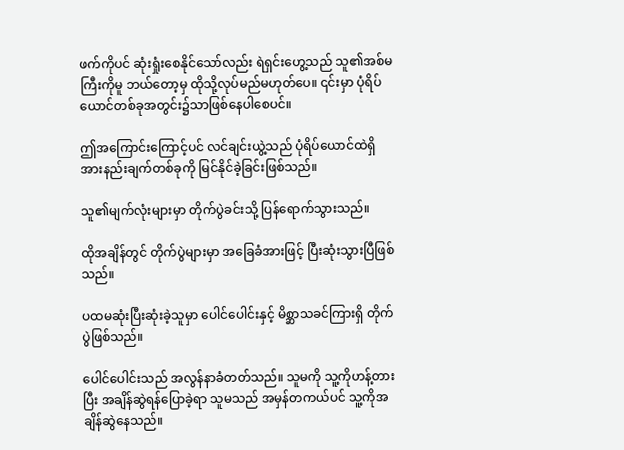ဖက်ကိုပင် ဆုံးရှုံးစေနိုင်သော်လည်း ရဲရှင်းဟွေ့သည် သူ၏အစ်မကြီးကိုမူ ဘယ်တော့မှ ထိုသို့လုပ်မည်မဟုတ်ပေ။ ၎င်းမှာ ပုံရိပ်ယောင်တစ်ခုအတွင်း၌သာဖြစ်နေပါစေပင်။

ဤအကြောင်းကြောင့်ပင် လင်ချင်းယွဲ့သည် ပုံရိပ်ယောင်ထဲရှိ အားနည်းချက်တစ်ခုကို မြင်နိုင်ခဲ့ခြင်းဖြစ်သည်။

သူ၏မျက်လုံးများမှာ တိုက်ပွဲခင်းသို့ ပြန်ရောက်သွားသည်။

ထိုအချိန်တွင် တိုက်ပွဲများမှာ အခြေခံအားဖြင့် ပြီးဆုံးသွားပြီဖြစ်သည်။

ပထမဆုံးပြီးဆုံးခဲ့သူမှာ ပေါင်ပေါင်းနှင့် မိစ္ဆာသခင်ကြားရှိ တိုက်ပွဲဖြစ်သည်။

ပေါင်ပေါင်းသည် အလွန်နာခံတတ်သည်။ သူမကို သူ့ကိုဟန့်တားပြီး အချိန်ဆွဲရန်ပြောခဲ့ရာ သူမသည် အမှန်တကယ်ပင် သူ့ကိုအချိန်ဆွဲနေသည်။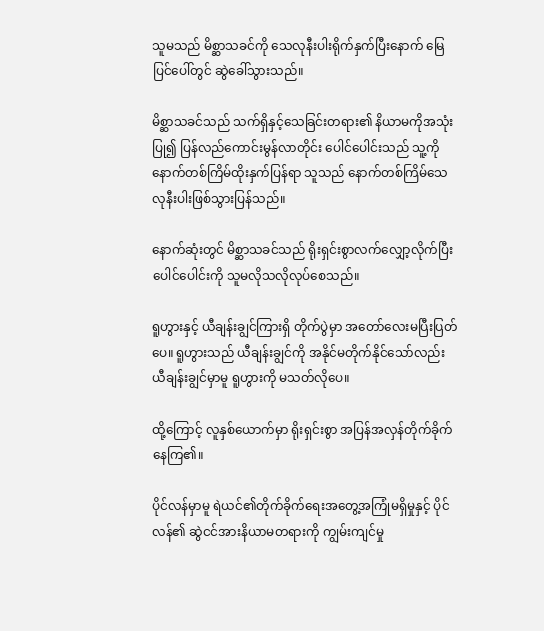သူမသည် မိစ္ဆာသခင်ကို သေလုနီးပါးရိုက်နှက်ပြီးနောက် မြေပြင်ပေါ်တွင် ဆွဲခေါ်သွားသည်။

မိစ္ဆာသခင်သည် သက်ရှိနှင့်သေခြင်းတရား၏ နိယာမကိုအသုံးပြု၍ ပြန်လည်ကောင်းမွန်လာတိုင်း ပေါင်ပေါင်းသည် သူ့ကို နောက်တစ်ကြိမ်ထိုးနှက်ပြန်ရာ သူသည် နောက်တစ်ကြိမ်သေလုနီးပါးဖြစ်သွားပြန်သည်။

နောက်ဆုံးတွင် မိစ္ဆာသခင်သည် ရိုးရှင်းစွာလက်လျှော့လိုက်ပြီး ပေါင်ပေါင်းကို သူမလိုသလိုလုပ်စေသည်။

ရူဟွားနှင့် ယီချန်းချွင်ကြားရှိ တိုက်ပွဲမှာ အတော်လေးမပြီးပြတ်ပေ။ ရူဟွားသည် ယီချန်းချွင်ကို အနိုင်မတိုက်နိုင်သော်လည်း ယီချန်းချွင်မှာမူ ရူဟွားကို မသတ်လိုပေ။

ထို့ကြောင့် လူနှစ်ယောက်မှာ ရိုးရှင်းစွာ အပြန်အလှန်တိုက်ခိုက်နေကြ၏။

ပိုင်လန်မှာမူ ရဲယင်၏တိုက်ခိုက်ရေးအတွေ့အကြုံမရှိမှုနှင့် ပိုင်လန်၏ ဆွဲငင်အားနိယာမတရားကို ကျွမ်းကျင်မှု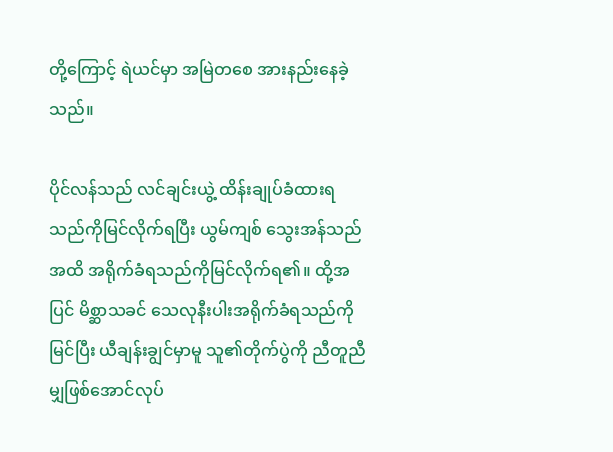တို့ကြောင့် ရဲယင်မှာ အမြဲတစေ အားနည်းနေခဲ့သည်။

ပိုင်လန်သည် လင်ချင်းယွဲ့ ထိန်းချုပ်ခံထားရသည်ကိုမြင်လိုက်ရပြီး ယွမ်ကျစ် သွေးအန်သည်အထိ အရိုက်ခံရသည်ကိုမြင်လိုက်ရ၏။ ထို့အပြင် မိစ္ဆာသခင် သေလုနီးပါးအရိုက်ခံရသည်ကိုမြင်ပြီး ယီချန်းချွင်မှာမူ သူ၏တိုက်ပွဲကို ညီတူညီမျှဖြစ်အောင်လုပ်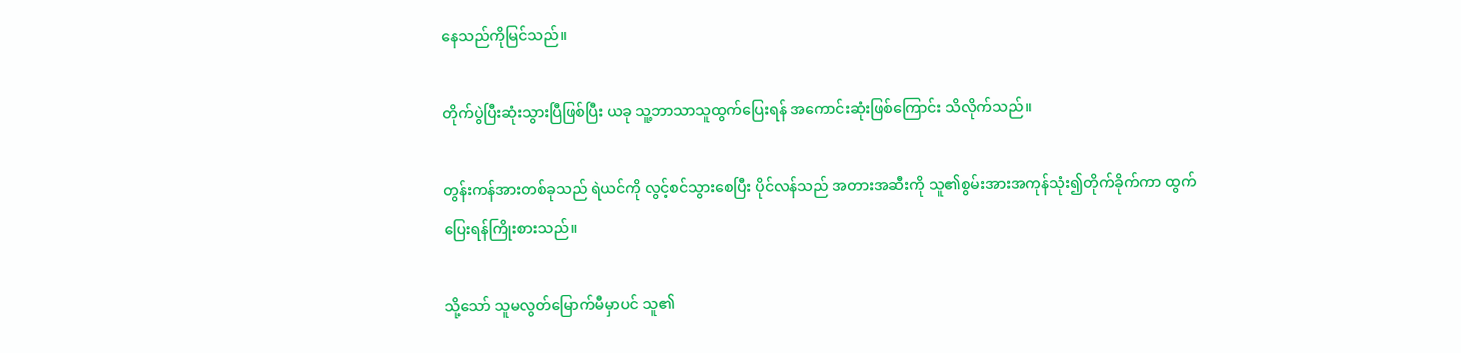နေသည်ကိုမြင်သည်။

တိုက်ပွဲပြီးဆုံးသွားပြီဖြစ်ပြီး ယခု သူ့ဘာသာသူထွက်ပြေးရန် အကောင်းဆုံးဖြစ်ကြောင်း သိလိုက်သည်။

တွန်းကန်အားတစ်ခုသည် ရဲယင်ကို လွင့်စင်သွားစေပြီး ပိုင်လန်သည် အတားအဆီးကို သူ၏စွမ်းအားအကုန်သုံး၍တိုက်ခိုက်ကာ ထွက်ပြေးရန်ကြိုးစားသည်။

သို့သော် သူမလွတ်မြောက်မီမှာပင် သူ၏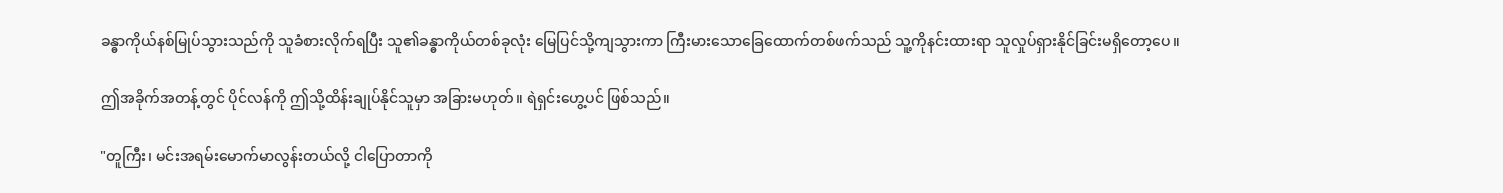ခန္ဓာကိုယ်နစ်မြုပ်သွားသည်ကို သူခံစားလိုက်ရပြီး သူ၏ခန္ဓာကိုယ်တစ်ခုလုံး မြေပြင်သို့ကျသွားကာ ကြီးမားသောခြေထောက်တစ်ဖက်သည် သူ့ကိုနင်းထားရာ သူလှုပ်ရှားနိုင်ခြင်းမရှိတော့ပေ။

ဤအခိုက်အတန့်တွင် ပိုင်လန်ကို ဤသို့ထိန်းချုပ်နိုင်သူမှာ အခြားမဟုတ်။ ရဲရှင်းဟွေ့ပင် ဖြစ်သည်။

"တူကြီး၊ မင်းအရမ်းမောက်မာလွန်းတယ်လို့ ငါပြောတာကို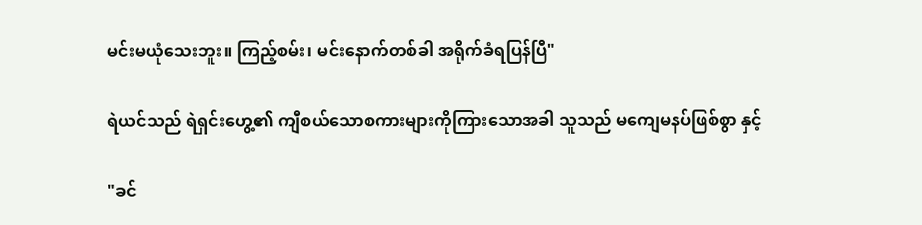မင်းမယုံသေးဘူး။ ကြည့်စမ်း၊ မင်းနောက်တစ်ခါ အရိုက်ခံရပြန်ပြီ"

ရဲယင်သည် ရဲရှင်းဟွေ့၏ ကျီစယ်သောစကားများကိုကြားသောအခါ သူသည် မကျေမနပ်ဖြစ်စွာ နှင့်

"ခင်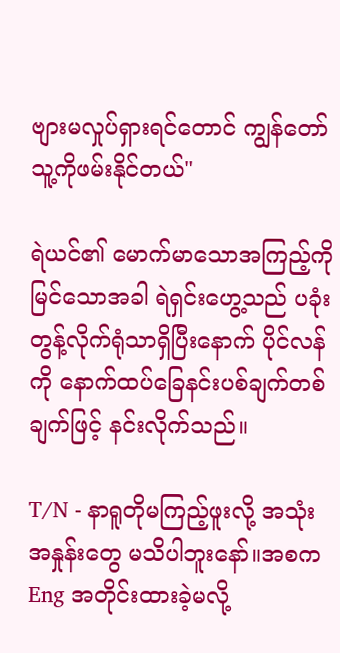ဗျားမလှုပ်ရှားရင်တောင် ကျွန်တော်သူ့ကိုဖမ်းနိုင်တယ်"

ရဲယင်၏ မောက်မာသောအကြည့်ကိုမြင်သောအခါ ရဲရှင်းဟွေ့သည် ပခုံးတွန့်လိုက်ရုံသာရှိပြီးနောက် ပိုင်လန်ကို နောက်ထပ်ခြေနင်းပစ်ချက်တစ်ချက်ဖြင့် နင်းလိုက်သည်။

T/N - နာရူတိုမကြည့်ဖူးလို့ အသုံးအနှုန်းတွေ မသိပါဘူးနော်။အစက Eng အတိုင်းထားခဲ့မလို့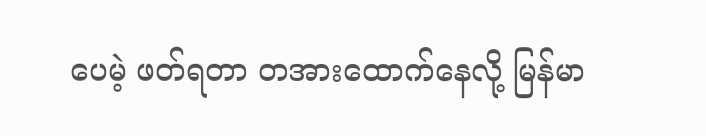ပေမဲ့ ဖတ်ရတာ တအားထောက်နေလို့ မြန်မာ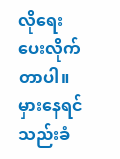လိုရေးပေးလိုက်တာပါ။ မှားနေရင် သည်းခံ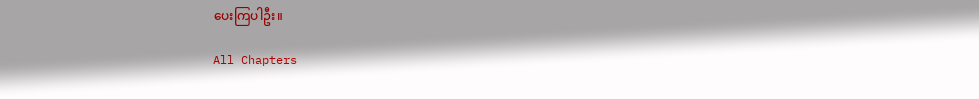ပေးကြပါဦး။

All Chapters